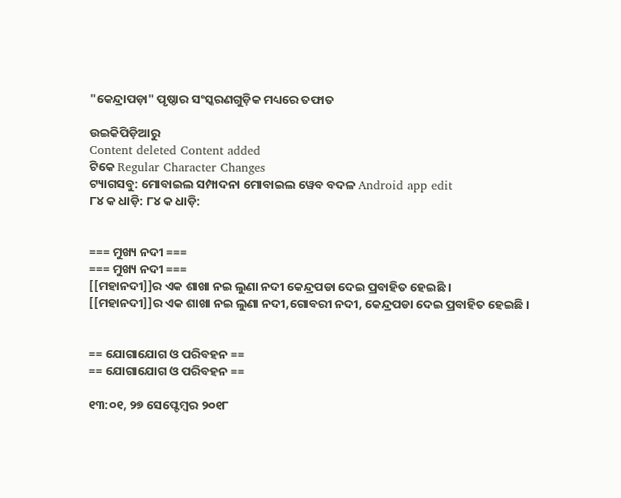"କେନ୍ଦ୍ରାପଡ଼ା" ପୃଷ୍ଠାର ସଂସ୍କରଣ‌ଗୁଡ଼ିକ ମଧ୍ୟରେ ତଫାତ

ଉଇକିପିଡ଼ିଆ‌ରୁ
Content deleted Content added
ଟିକେ Regular Character Changes
ଟ୍ୟାଗସବୁ: ମୋବାଇଲ ସମ୍ପାଦନା ମୋବାଇଲ ୱେବ ବଦଳ Android app edit
୮୪ କ ଧାଡ଼ି: ୮୪ କ ଧାଡ଼ି:


=== ମୁଖ୍ୟ ନଦୀ ===
=== ମୁଖ୍ୟ ନଦୀ ===
[[ମହାନଦୀ]]ର ଏକ ଶାଖା ନଇ ଲୁଣା ନଦୀ କେନ୍ଦ୍ରପଡା ଦେଇ ପ୍ରବାହିତ ହେଇଛି ।
[[ମହାନଦୀ]]ର ଏକ ଶାଖା ନଇ ଲୁଣା ନଦୀ,ଗୋବରୀ ନଦୀ, କେନ୍ଦ୍ରପଡା ଦେଇ ପ୍ରବାହିତ ହେଇଛି ।


== ଯୋଗାଯୋଗ ଓ ପରିବହନ ==
== ଯୋଗାଯୋଗ ଓ ପରିବହନ ==

୧୩:୦୧, ୨୭ ସେପ୍ଟେମ୍ବର ୨୦୧୮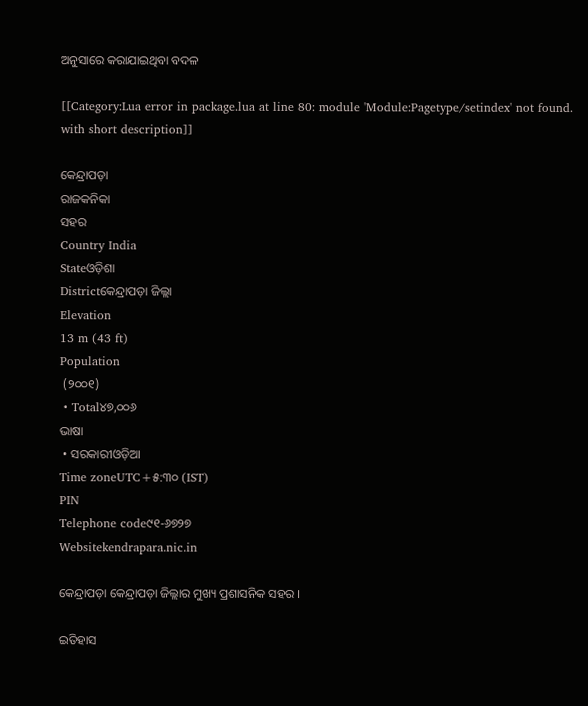ଅନୁସାରେ କରାଯାଇଥିବା ବଦଳ

[[Category:Lua error in package.lua at line 80: module 'Module:Pagetype/setindex' not found. with short description]]

କେନ୍ଦ୍ରାପଡ଼ା
ରାଜକନିକା
ସହର
Country India
Stateଓଡ଼ିଶା
Districtକେନ୍ଦ୍ରାପଡ଼ା ଜିଲ୍ଲା
Elevation
13 m (43 ft)
Population
 (୨୦୦୧)
 • Total୪୭,୦୦୬
ଭାଷା
 • ସରକାରୀଓଡ଼ିଆ
Time zoneUTC+୫:୩୦ (IST)
PIN
Telephone code୯୧-୬୭୨୭
Websitekendrapara.nic.in

କେନ୍ଦ୍ରାପଡ଼ା କେନ୍ଦ୍ରାପଡ଼ା ଜିଲ୍ଲାର ମୁଖ୍ୟ ପ୍ରଶାସନିକ ସହର ।

ଇତିହାସ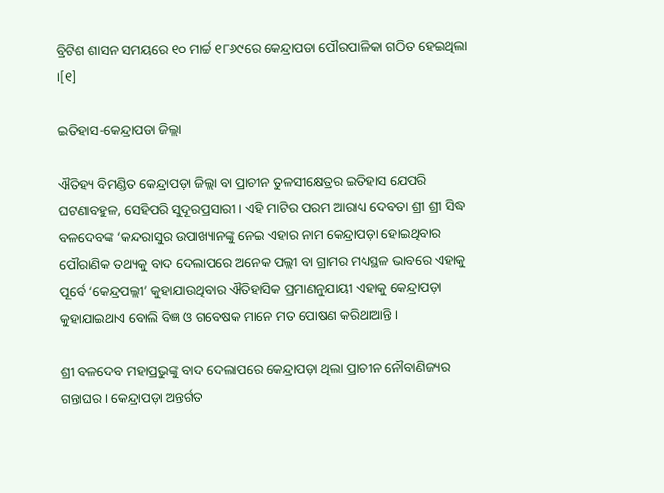ବ୍ରିଟିଶ ଶାସନ ସମୟରେ ୧୦ ମାର୍ଚ୍ଚ ୧୮୬୯ରେ କେନ୍ଦ୍ରାପଡା ପୌରପାଳିକା ଗଠିତ ହେଇଥିଲା ।[୧]

ଇତିହାସ-କେନ୍ଦ୍ରାପଡା ଜିଲ୍ଲା

ଐତିହ୍ୟ ବିମଣ୍ଡିତ କେନ୍ଦ୍ରାପଡ଼ା ଜିଲ୍ଲା ବା ପ୍ରାଚୀନ ତୁଳସୀକ୍ଷେତ୍ରର ଇତିହାସ ଯେପରି ଘଟଣାବହୁଳ, ସେହିପରି ସୁଦୂରପ୍ରସାରୀ । ଏହି ମାଟିର ପରମ ଆରାଧ୍ୟ ଦେବତା ଶ୍ରୀ ଶ୍ରୀ ସିଦ୍ଧ ବଳଦେବଙ୍କ ‘କନ୍ଦରାସୁର ଉପାଖ୍ୟାନଙ୍କୁ ନେଇ ଏହାର ନାମ କେନ୍ଦ୍ରାପଡ଼ା ହୋଇଥିବାର ପୌରାଣିକ ତଥ୍ୟକୁ ବାଦ ଦେଲାପରେ ଅନେକ ପଲ୍ଲୀ ବା ଗ୍ରାମର ମଧ୍ୟସ୍ଥଳ ଭାବରେ ଏହାକୁ ପୂର୍ବେ ‘କେନ୍ଦ୍ରପଲ୍ଲୀ’ କୁହାଯାଉଥିବାର ଐତିହାସିକ ପ୍ରମାଣନୁଯାୟୀ ଏହାକୁ କେନ୍ଦ୍ରାପଡ଼ା କୁହାଯାଇଥାଏ ବୋଲି ବିଜ୍ଞ ଓ ଗବେଷକ ମାନେ ମତ ପୋଷଣ କରିଥାଆନ୍ତି ।

ଶ୍ରୀ ବଳଦେବ ମହାପ୍ରଭୁଙ୍କୁ ବାଦ ଦେଲାପରେ କେନ୍ଦ୍ରାପଡ଼ା ଥିଲା ପ୍ରାଚୀନ ନୌବାଣିଜ୍ୟର ଗନ୍ତାଘର । କେନ୍ଦ୍ରାପଡ଼ା ଅନ୍ତର୍ଗତ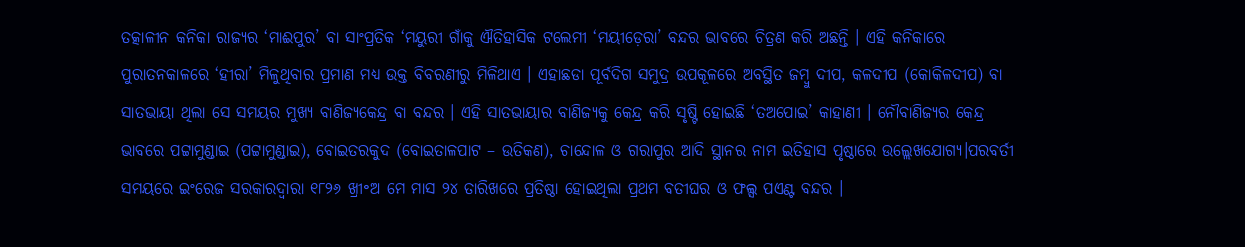ତତ୍କାଳୀନ କନିକା ରାଜ୍ୟର ‘ମାଈପୁର’ ବା ସାଂପ୍ରତିକ ‘ମୟୁରୀ ଗାଁକୁ ଐତିହାସିକ ଟଲେମୀ ‘ମୟୀଡ଼େରା’ ବନ୍ଦର ଭାବରେ ଚିତ୍ରଣ କରି ଅଛନ୍ତି । ଏହି କନିକାରେ ପୁରାତନକାଳରେ ‘ହୀରା’ ମିଳୁଥିବାର ପ୍ରମାଣ ମଧ୍ୟ ଉକ୍ତ ବିବରଣୀରୁ ମିଳିଥାଏ । ଏହାଛଡା ପୂର୍ବଦିଗ ସମୁଦ୍ର ଉପକୂଳରେ ଅବସ୍ଥିତ ଜମ୍ବୁ ଦୀପ, କଳଦୀପ (କୋକିଳଦୀପ) ବା ସାତଭାୟା ଥିଲା ସେ ସମୟର ମୁଖ୍ୟ ବାଣିଜ୍ୟକେନ୍ଦ୍ର ବା ବନ୍ଦର । ଏହି ସାତଭାୟାର ବାଣିଜ୍ୟକୁ କେନ୍ଦ୍ର କରି ସୃଷ୍ଟି ହୋଇଛି ‘ତଅପୋଇ’ କାହାଣୀ । ନୌବାଣିଜ୍ୟର କେନ୍ଦ୍ର ଭାବରେ ପଟ୍ଟାମୁଣ୍ଡାଇ (ପଟ୍ଟାମୁଣ୍ଡାଇ), ବୋଇତରକୁଦ (ବୋଇତାଳପାଟ – ଉତିକଣ), ଚାନ୍ଦୋଳ ଓ ଗରାପୁର ଆଦି ସ୍ଥାନର ନାମ ଇତିହାସ ପୃଷ୍ଠାରେ ଉଲ୍ଲେଖଯୋଗ୍ୟ।ପରବର୍ତୀ ସମୟରେ ଇଂରେଜ ସରକାରଦ୍ଵାରା ୧୮୨୬ ଖ୍ରୀ॰ଅ ମେ ମାସ ୨୪ ତାରିଖରେ ପ୍ରତିଷ୍ଠା ହୋଇଥିଲା ପ୍ରଥମ ବତୀଘର ଓ ଫଲ୍ସ ପଏଣ୍ଟ ବନ୍ଦର ।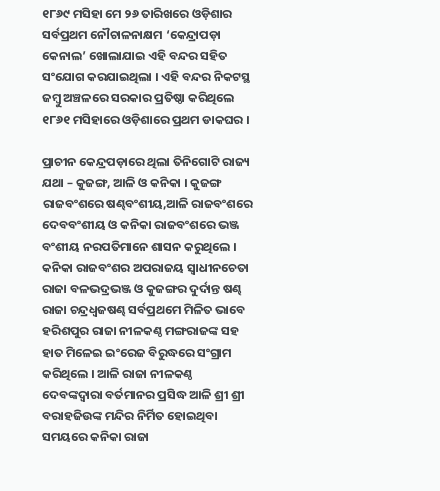୧୮୬୯ ମସିହା ମେ ୨୬ ତାରିଖରେ ଓଡ଼ିଶାର ସର୍ବପ୍ରଥମ ନୌଚାଳନାକ୍ଷମ ‘କେନ୍ଦ୍ରାପଡ଼ା କେନାଲ’ ଖୋଲାଯାଇ ଏହି ବନ୍ଦର ସହିତ ସଂଯୋଗ କରଯାଇଥିଲା । ଏହି ବନ୍ଦର ନିକଟସ୍ଥ ଜମ୍ବୁ ଅଞ୍ଚଳରେ ସରକାର ପ୍ରତିଷ୍ଠା କରିଥିଲେ ୧୮୬୧ ମସିହାରେ ଓଡ଼ିଶାରେ ପ୍ରଥମ ଡାକଘର ।

ପ୍ରାଚୀନ କେନ୍ଦ୍ରପଡ଼ାରେ ଥିଲା ତିନିଗୋଟି ରାଜ୍ୟ ଯଥା – କୁଜଙ୍ଗ, ଆଳି ଓ କନିକା । କୁଜଙ୍ଗ ରାଜବଂଶରେ ଷଣ୍ଢବଂଶୀୟ,ଆଳି ରାଜବଂଶରେ ଦେବବଂଶୀୟ ଓ କନିକା ରାଜବଂଶରେ ଭଞ୍ଜ ବଂଶୀୟ ନରପତିମାନେ ଶାସନ କରୁଥିଲେ । କନିକା ରାଜବଂଶର ଅପରାଜୟ ସ୍ଵାଧୀନଚେତା ରାଜା ବଳଭଦ୍ରଭଞ୍ଜ ଓ କୁଜଙ୍ଗର ଦୁର୍ଦାନ୍ତ ଷଣ୍ଢ ରାଜା ଚନ୍ଦ୍ରଧ୍ବଜଷଣ୍ଢ ସର୍ବପ୍ରଥମେ ମିଳିତ ଭାବେ ହରିଶପୁର ରାଜା ନୀଳକଣ୍ଠ ମଙ୍ଗରାଜଙ୍କ ସହ ହାତ ମିଳେଇ ଇଂରେଜ ବିରୁଦ୍ଧରେ ସଂଗ୍ରାମ କରିଥିଲେ । ଆଳି ରାଜା ନୀଳକଣ୍ଠ ଦେବଙ୍କଦ୍ଵାରା ବର୍ତମାନର ପ୍ରସିଦ୍ଧ ଆଳି ଶ୍ରୀ ଶ୍ରୀ ବରାହଜିଉଙ୍କ ମନ୍ଦିର ନିର୍ମିତ ହୋଇଥିବା ସମୟରେ କନିକା ରାଜା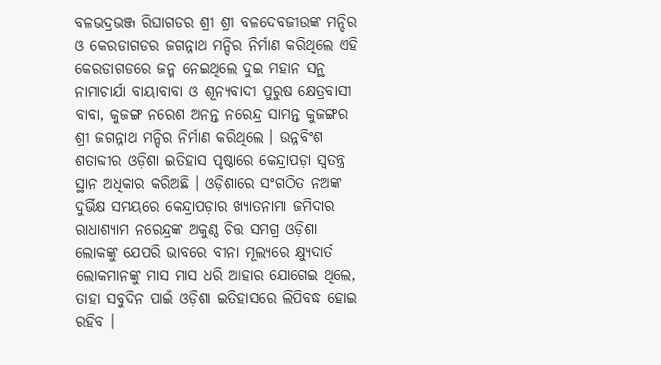ବଳଭଦ୍ରଭଞ୍ଜ ରିଘାଗଡର ଶ୍ରୀ ଶ୍ରୀ ବଳଦେବଜୀଉଙ୍କ ମନ୍ଦିର ଓ କେରଡାଗଡର ଜଗନ୍ନାଥ ମନ୍ଦିର ନିର୍ମାଣ କରିଥିଲେ ଏହି କେରଡାଗଡରେ ଜନ୍ମ ନେଇଥିଲେ ଦୁଇ ମହାନ ସନ୍ଥ ନାମାଚାର୍ଯା ବାୟାବାବା ଓ ଶୂନ୍ୟବାଦୀ ପୁରୁଷ କ୍ଷେତ୍ରବାସୀ ବାବା, କୁଜଙ୍ଗ ନରେଶ ଅନନ୍ତ ନରେନ୍ଦ୍ର ସାମନ୍ତ କୁଜଙ୍ଗର ଶ୍ରୀ ଜଗନ୍ନାଥ ମନ୍ଦିର ନିର୍ମାଣ କରିଥିଲେ । ଉନ୍ନବିଂଶ ଶତାବ୍ଦୀର ଓଡ଼ିଶା ଇତିହାସ ପୃଷ୍ଠାରେ କେନ୍ଦ୍ରାପଡ଼ା ସ୍ଵତନ୍ତ୍ର ସ୍ଥାନ ଅଧିକାର କରିଅଛି । ଓଡ଼ିଶାରେ ସଂଗଠିତ ନଅଙ୍କ ଦୁର୍ଭିକ୍ଷ ସମୟରେ କେନ୍ଦ୍ରାପଡ଼ାର ଖ୍ୟାତନାମା ଜମିଦାର ରାଧାଶ୍ୟାମ ନରେନ୍ଦ୍ରଙ୍କ ଅକୁଣ୍ଠ ଚିତ୍ତ ସମଗ୍ର ଓଡ଼ିଶା ଲୋକଙ୍କୁ ଯେପରି ଭାବରେ ବୀନା ମୂଲ୍ୟରେ କ୍ଷ୍ଯୁଦାର୍ତ ଲୋକମାନଙ୍କୁ ମାସ ମାସ ଧରି ଆହାର ଯୋଗେଇ ଥିଲେ, ତାହା ସବୁଦିନ ପାଇଁ ଓଡ଼ିଶା ଇତିହାସରେ ଲିପିବଦ୍ଧ ହୋଇ ରହିବ ।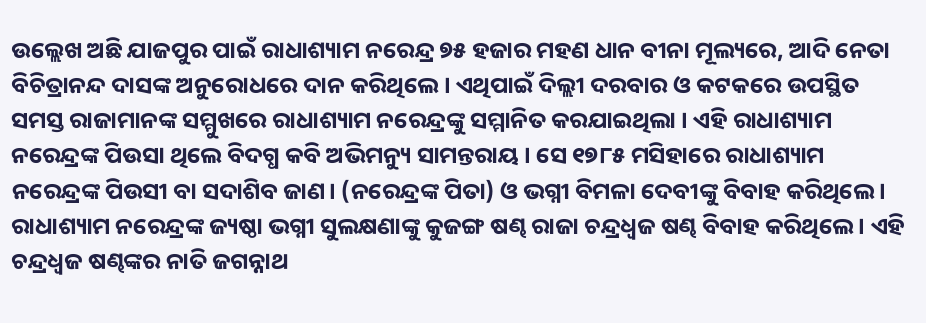ଉଲ୍ଲେଖ ଅଛି ଯାଜପୁର ପାଇଁ ରାଧାଶ୍ୟାମ ନରେନ୍ଦ୍ର ୭୫ ହଜାର ମହଣ ଧାନ ବୀନା ମୂଲ୍ୟରେ, ଆଦି ନେତା ବିଚିତ୍ରାନନ୍ଦ ଦାସଙ୍କ ଅନୁରୋଧରେ ଦାନ କରିଥିଲେ । ଏଥିପାଇଁ ଦିଲ୍ଲୀ ଦରବାର ଓ କଟକରେ ଉପସ୍ଥିତ ସମସ୍ତ ରାଜାମାନଙ୍କ ସମ୍ମୁଖରେ ରାଧାଶ୍ୟାମ ନରେନ୍ଦ୍ରଙ୍କୁ ସମ୍ମାନିତ କରଯାଇଥିଲା । ଏହି ରାଧାଶ୍ୟାମ ନରେନ୍ଦ୍ରଙ୍କ ପିଉସା ଥିଲେ ବିଦଗ୍ଧ କବି ଅଭିମନ୍ୟୁ ସାମନ୍ତରାୟ । ସେ ୧୭୮୫ ମସିହାରେ ରାଧାଶ୍ୟାମ ନରେନ୍ଦ୍ରଙ୍କ ପିଉସୀ ବା ସଦାଶିବ ଜାଣ। (ନରେନ୍ଦ୍ରଙ୍କ ପିତା) ଓ ଭଗ୍ନୀ ବିମଳା ଦେବୀଙ୍କୁ ବିବାହ କରିଥିଲେ । ରାଧାଶ୍ୟାମ ନରେନ୍ଦ୍ରଙ୍କ ଜ୍ୟଷ୍ଠା ଭଗ୍ନୀ ସୁଲକ୍ଷଣାଙ୍କୁ କୁଜଙ୍ଗ ଷଣ୍ଢ ରାଜା ଚନ୍ଦ୍ରଧ୍ଵଜ ଷଣ୍ଢ ବିବାହ କରିଥିଲେ । ଏହି ଚନ୍ଦ୍ରଧ୍ଵଜ ଷଣ୍ଢଙ୍କର ନାତି ଜଗନ୍ନାଥ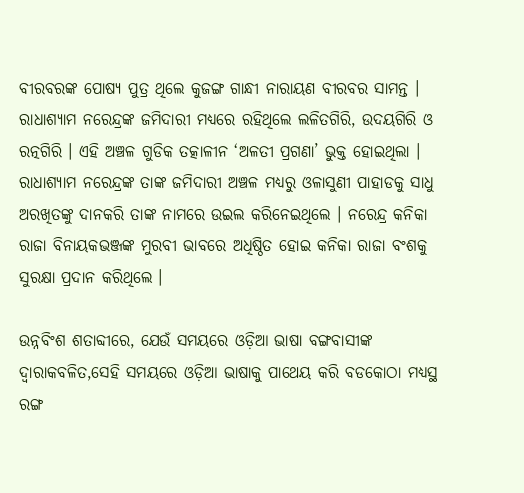ବୀରବରଙ୍କ ପୋଷ୍ୟ ପୁତ୍ର ଥିଲେ କୁଜଙ୍ଗ ଗାନ୍ଧୀ ନାରାୟଣ ବୀରବର ସାମନ୍ତ । ରାଧାଶ୍ୟାମ ନରେନ୍ଦ୍ରଙ୍କ ଜମିଦାରୀ ମଧ୍ୟରେ ରହିଥିଲେ ଲଳିତଗିରି, ଉଦୟଗିରି ଓ ରତ୍ନଗିରି । ଏହି ଅଞ୍ଚଳ ଗୁଡିକ ତତ୍କାଳୀନ ‘ଅଳତୀ ପ୍ରଗଣା’ ଭୁକ୍ତ ହୋଇଥିଲା । ରାଧାଶ୍ୟାମ ନରେନ୍ଦ୍ରଙ୍କ ତାଙ୍କ ଜମିଦାରୀ ଅଞ୍ଚଳ ମଧ୍ୟରୁ ଓଳାସୁଣୀ ପାହାଡକୁ ସାଧୁ ଅରଖିତଙ୍କୁ ଦାନକରି ତାଙ୍କ ନାମରେ ଉଇଲ କରିନେଇଥିଲେ । ନରେନ୍ଦ୍ର କନିକା ରାଜା ବିନାୟକଭଞ୍ଜଙ୍କ ମୁରବୀ ଭାବରେ ଅଧିଷ୍ଠିତ ହୋଇ କନିକା ରାଜା ବଂଶକୁ ସୁରକ୍ଷା ପ୍ରଦାନ କରିଥିଲେ ।

ଉନ୍ନବିଂଶ ଶତାବ୍ଦୀରେ, ଯେଉଁ ସମୟରେ ଓଡ଼ିଆ ଭାଷା ବଙ୍ଗବାସୀଙ୍କ ଦ୍ଵାରାକବଳିତ,ସେହି ସମୟରେ ଓଡ଼ିଆ ଭାଷାକୁ ପାଥେୟ କରି ବଡକୋଠା ମଧ୍ୟସ୍ଥ ରଙ୍ଗ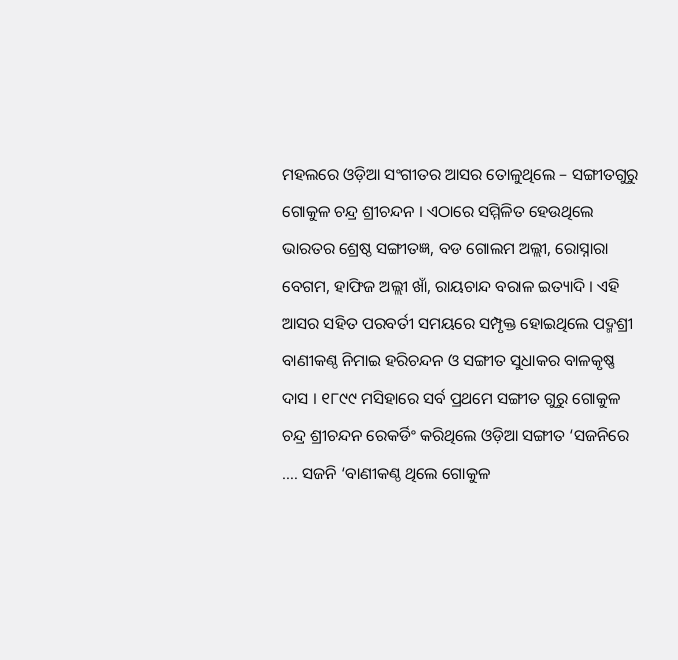ମହଲରେ ଓଡ଼ିଆ ସଂଗୀତର ଆସର ତୋଳୁଥିଲେ – ସଙ୍ଗୀତଗୁରୁ ଗୋକୁଳ ଚନ୍ଦ୍ର ଶ୍ରୀଚନ୍ଦନ । ଏଠାରେ ସମ୍ମିଳିତ ହେଉଥିଲେ ଭାରତର ଶ୍ରେଷ୍ଠ ସଙ୍ଗୀତଜ୍ଞ, ବଡ ଗୋଲମ ଅଲ୍ଲୀ, ରୋସ୍ନାରା ବେଗମ, ହାଫିଜ ଅଲ୍ଲୀ ଖାଁ, ରାୟଚାନ୍ଦ ବରାଳ ଇତ୍ୟାଦି । ଏହି ଆସର ସହିତ ପରବର୍ତୀ ସମୟରେ ସମ୍ପୃକ୍ତ ହୋଇଥିଲେ ପଦ୍ମଶ୍ରୀ ବାଣୀକଣ୍ଠ ନିମାଇ ହରିଚନ୍ଦନ ଓ ସଙ୍ଗୀତ ସୁଧାକର ବାଳକୃଷ୍ଣ ଦାସ । ୧୮୯୯ ମସିହାରେ ସର୍ବ ପ୍ରଥମେ ସଙ୍ଗୀତ ଗୁରୁ ଗୋକୁଳ ଚନ୍ଦ୍ର ଶ୍ରୀଚନ୍ଦନ ରେକର୍ଡିଂ କରିଥିଲେ ଓଡ଼ିଆ ସଙ୍ଗୀତ ‘ସଜନିରେ …. ସଜନି ‘ବାଣୀକଣ୍ଠ ଥିଲେ ଗୋକୁଳ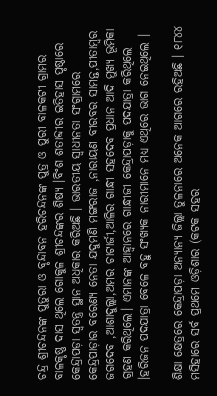ଚନ୍ଦ୍ର ଶ୍ରୀଚନ୍ଦନଙ୍କ ପୁତୁରା ଓ ବୃନ୍ଦାବନ ହରିଚନ୍ଦନଙ୍କ ପୁତ୍ର ଓ ପୁରୀ ବାଳକଟୀ ଗ୍ରାମର ବାଳକୃଷ୍ଣ ଦାସ ଥିଲେ ଗୋକୁଳ ଶ୍ରୀଚନ୍ଦଙ୍କର ଶିଷ୍ୟ ।ବିଂଶ ଶତାବ୍ଦୀର ଇତିହାସ ପୃଷ୍ଠାରେ କେନ୍ଦ୍ରାପଡ଼ା ସ୍ଵତନ୍ତ୍ର ସ୍ଥାନ ଅଧିକାର କରିଅଛି । ଭାରତୀୟ ସ୍ଵାଧୀନତା ସଂଗ୍ରାମରେ କେନ୍ଦ୍ରପାଡ଼ାର ବରେଣ୍ୟ ନେତା ଯଦୁମଣି ମଙ୍ଗରାଜ ,ନାରାୟଣ ବୀରବର ସାମନ୍ତ,ପୀତାମ୍ବର ଜଗଦେବ ,ଆଶାଦୁଲ୍ଲା,ଅମର ଚାଟାର୍ଜୀ,ଆଳିର ଗାନ୍ଧୀ ସହଦେବ ପ୍ରଧାନ ଆଦି ମୁଖ୍ୟ ଭୂମିକା ଗ୍ରହଣ କରିଥିଲେ। ଏମାନଙ୍କ ଆହ୍ଵାନରେ ଗାନ୍ଧୀଜୀ କେନ୍ଦ୍ରାପଡ଼ାକୁ ପଦଯାତ୍ରା କରିଥିଲେ ।ହରିଜନ ପଦଯାତ୍ରା ବେଳେ ବହୁ ସଂଖ୍ୟକ ନାରୀମାନେ ମଧ୍ୟ ଏଥିରେ ଭାଗ ନେଇଥିଲେ ।

ଶିକ୍ଷା କ୍ଷେତ୍ରରେ କେନ୍ଦ୍ରାପଡ଼ା ଅନ୍ୟାନ୍ୟ ଜିଲ୍ଲା ତୁଳନାରେ ଅନେକ ଆଗରେ ରହିଅଛି । ୧୮୪୪ ମସିହାରେ ସର୍ବ ପ୍ରଥମେ ଓଡ଼ିଶାର (କଟକ ସହର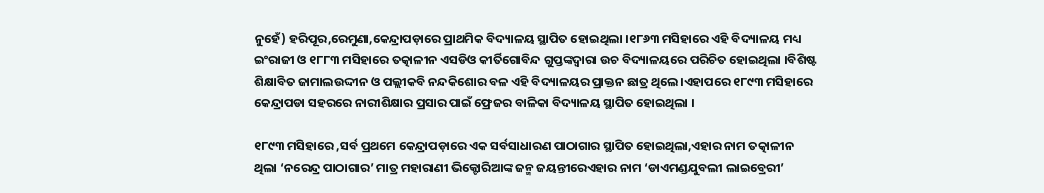ନୁହେଁ) ହରିପୂର,ରେମୁଣା,କେନ୍ଦ୍ରାପଡ଼ାରେ ପ୍ରାଥମିକ ବିଦ୍ୟାଳୟ ସ୍ଥାପିତ ହୋଇଥିଲା ।୧୮୬୩ ମସିହାରେ ଏହି ବିଦ୍ୟାଳୟ ମଧ୍ୟ ଇଂରାଜୀ ଓ ୧୮୮୩ ମସିହାରେ ତତ୍କାଳୀନ ଏସଡିଓ କୀର୍ତିଗୋବିନ୍ଦ ଗୁପ୍ତଙ୍କଦ୍ଵାରା ଉଚ ବିଦ୍ୟାଳୟରେ ପରିଚିତ ହୋଇଥିଲା ।ବିଶିଷ୍ଟ ଶିକ୍ଷାବିତ ଜାମାଲଉଦ୍ଦୀନ ଓ ପଲ୍ଲୀକବି ନନ୍ଦକିଶୋର ବଳ ଏହି ବିଦ୍ୟାଳୟର ପ୍ରାକ୍ତନ ଛାତ୍ର ଥିଲେ।ଏହାପରେ ୧୮୯୩ ମସିହାରେ କେନ୍ଦ୍ରାପଡା ସହରରେ ନାରୀଶିକ୍ଷାର ପ୍ରସାର ପାଇଁ ଫ୍ରେଜର ବାଳିକା ବିଦ୍ୟାଳୟ ସ୍ଥାପିତ ହୋଇଥିଲା ।

୧୮୯୩ ମସିହାରେ ,ସର୍ବ ପ୍ରଥମେ କେନ୍ଦ୍ରାପଡ଼ାରେ ଏକ ସର୍ବସାଧାରଣ ପାଠାଗାର ସ୍ଥାପିତ ହୋଇଥିଲା,ଏହାର ନାମ ତତ୍କାଳୀନ ଥିଲା ‘ନରେନ୍ଦ୍ର ପାଠାଗାର’ ମାତ୍ର ମହାରାଣୀ ଭିକ୍ଟୋରିଆଙ୍କ ଜନ୍ମ ଜୟନ୍ତୀରେଏହାର ନାମ ‘ଡାଏମଣ୍ଡଯୁବଲୀ ଲାଇବ୍ରେରୀ’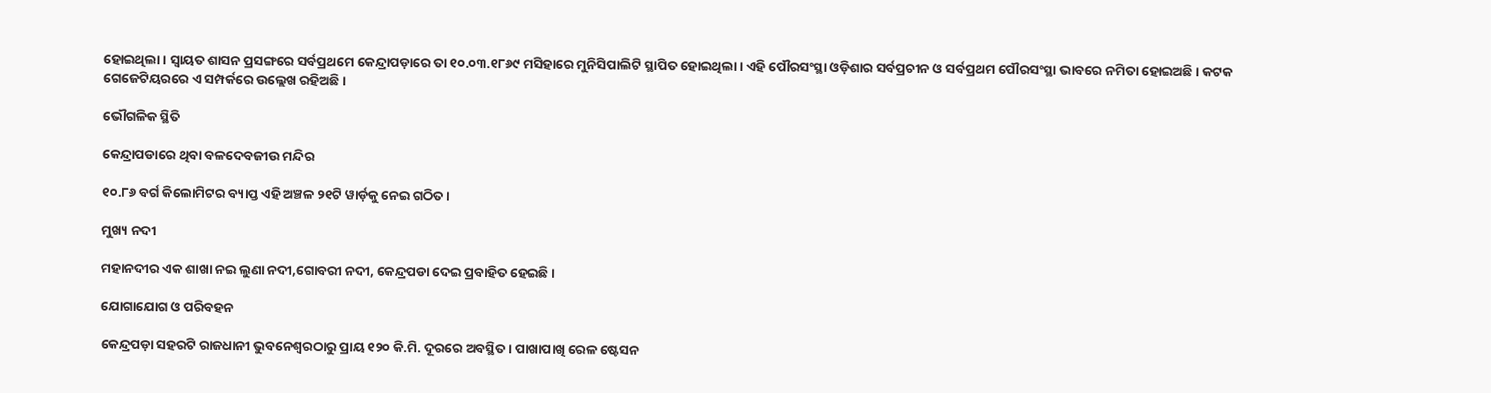ହୋଇଥିଲା । ସ୍ୱାୟତ ଶାସନ ପ୍ରସଙ୍ଗରେ ସର୍ବପ୍ରଥମେ କେନ୍ଦ୍ରାପଡ଼ାରେ ତା ୧୦.୦୩.୧୮୬୯ ମସିହାରେ ମୁନିସିପାଲିଟି ସ୍ଥାପିତ ହୋଇଥିଲା । ଏହି ପୌରସଂସ୍ଥା ଓଡ଼ିଶାର ସର୍ବପ୍ରଚୀନ ଓ ସର୍ବପ୍ରଥମ ପୌରସଂସ୍ଥା ଭାବରେ ନମିତା ହୋଇଅଛି । କଟକ ଗେଜେଟିୟରରେ ଏ ସମ୍ପର୍କରେ ଉଲ୍ଲେଖ ରହିଅଛି।

ଭୌଗଳିକ ସ୍ଥିତି

କେନ୍ଦ୍ରାପଡାରେ ଥିବା ବଳଦେବଜୀଉ ମନ୍ଦିର

୧୦.୮୬ ବର୍ଗ କିଲୋମିଟର ବ୍ୟାପ୍ତ ଏହି ଅଞ୍ଚଳ ୨୧ଟି ୱାର୍ଡ଼କୁ ନେଇ ଗଠିତ ।

ମୁଖ୍ୟ ନଦୀ

ମହାନଦୀର ଏକ ଶାଖା ନଇ ଲୁଣା ନଦୀ,ଗୋବରୀ ନଦୀ, କେନ୍ଦ୍ରପଡା ଦେଇ ପ୍ରବାହିତ ହେଇଛି ।

ଯୋଗାଯୋଗ ଓ ପରିବହନ

କେନ୍ଦ୍ରପଡ଼ା ସହରଟି ରାଜଧାନୀ ଭୁବନେଶ୍ଵରଠାରୁ ପ୍ରାୟ ୧୨୦ କି.ମି. ଦୂରରେ ଅବସ୍ଥିତ । ପାଖାପାଖି ରେଳ ଷ୍ଟେସନ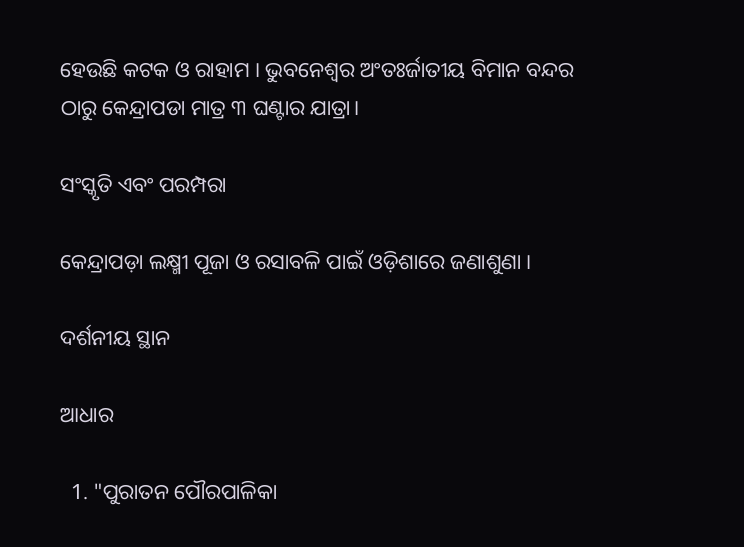ହେଉଛି କଟକ ଓ ରାହାମ । ଭୁବନେଶ୍ୱର ଅଂତଃର୍ଜାତୀୟ ବିମାନ ବନ୍ଦର ଠାରୁ କେନ୍ଦ୍ରାପଡା ମାତ୍ର ୩ ଘଣ୍ଟାର ଯାତ୍ରା।

ସଂସ୍କୃତି ଏବଂ ପରମ୍ପରା

କେନ୍ଦ୍ରାପଡ଼ା ଲକ୍ଷ୍ମୀ ପୂଜା ଓ ରସାବଳି ପାଇଁ ଓଡ଼ିଶାରେ ଜଣାଶୁଣା ।

ଦର୍ଶନୀୟ ସ୍ଥାନ

ଆଧାର

  1. "ପୁରାତନ ପୌରପାଳିକା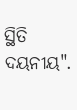ସ୍ଥିତି ଦୟନୀୟ".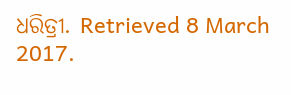ଧରିତ୍ରୀ. Retrieved 8 March 2017.